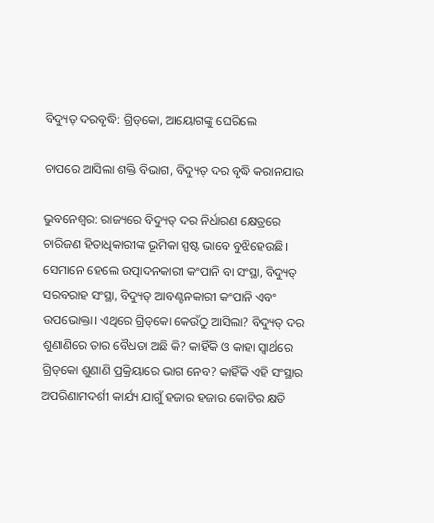ବିଦ୍ୟୁତ୍‌ ଦରବୃଦ୍ଧି: ଗ୍ରିଡ୍‌କୋ, ଆୟୋଗଙ୍କୁ ଘେରିଲେ

ଚାପରେ ଆସିଲା ଶକ୍ତି ବିଭାଗ, ବିଦ୍ୟୁତ୍ ଦର ବୃଦ୍ଧି କରାନଯାଉ

ଭୁବନେଶ୍ବର: ରାଜ୍ୟରେ ବିଦ୍ୟୁତ୍‌ ଦର ନିର୍ଧାରଣ କ୍ଷେତ୍ରରେ ଚାରିଜଣ ହିତାଧିକାରୀଙ୍କ ଭୂମିକା ସ୍ପଷ୍ଟ ଭାବେ ବୁଝିହେଉଛି। ସେମାନେ ହେଲେ ଉତ୍ପାଦନକାରୀ କଂପାନି ବା ସଂସ୍ଥା, ବିଦ୍ୟୁତ୍‌ ସରବରାହ ସଂସ୍ଥା, ବିଦ୍ୟୁତ୍‌ ଆବଣ୍ଟନକାରୀ କଂପାନି ଏବଂ ଉପଭୋକ୍ତା। ଏଥିରେ ଗ୍ରିଡ୍‌କୋ କେଉଁଠୁ ଆସିଲା? ବିଦ୍ୟୁତ୍‌ ଦର ଶୁଣାଣିରେ ତାର ବୈଧତା ଅଛି କି? କାହିଁକି ଓ କାହା ସ୍ବାର୍ଥରେ ଗ୍ରିଡ୍‌କୋ ଶୁଣାଣି ପ୍ରକ୍ରିୟାରେ ଭାଗ ନେବ? କାହିଁକି ଏହି ସଂସ୍ଥାର ଅପରିଣାମଦର୍ଶୀ କାର୍ଯ୍ୟ ଯାଗୁଁ ହଜାର ହଜାର କୋଟିର କ୍ଷତି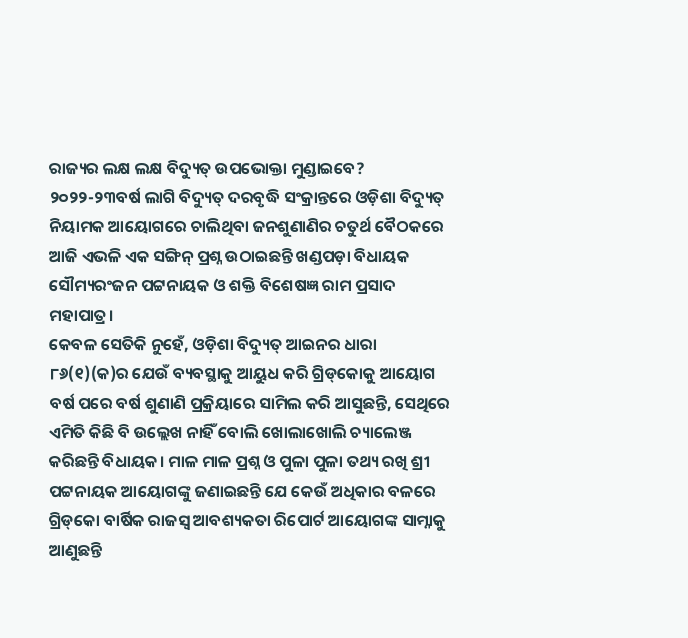ରାଜ୍ୟର ଲକ୍ଷ ଲକ୍ଷ ବିଦ୍ୟୁତ୍‌ ଉପଭୋକ୍ତା ମୁଣ୍ଡାଇବେ? ୨୦୨୨-୨୩ବର୍ଷ ଲାଗି ବିଦ୍ୟୁତ୍‌ ଦରବୃଦ୍ଧି ସଂକ୍ରାନ୍ତରେ ଓଡ଼ିଶା ବିଦ୍ୟୁତ୍‌ ନିୟାମକ ଆୟୋଗରେ ଚାଲିଥିବା ଜନଶୁଣାଣିର ଚତୁର୍ଥ ବୈଠକରେ ଆଜି ଏଭଳି ଏକ ସଙ୍ଗିନ୍ ପ୍ରଶ୍ନ ଉଠାଇଛନ୍ତି ଖଣ୍ଡପଡ଼ା ବିଧାୟକ ସୌମ୍ୟରଂଜନ ପଟ୍ଟନାୟକ ଓ ଶକ୍ତି ବିଶେଷଜ୍ଞ ରାମ ପ୍ରସାଦ ମହାପାତ୍ର।
କେବଳ ସେତିକି ନୁହେଁ, ଓଡ଼ିଶା ବିଦ୍ୟୁତ୍‌ ଆଇନର ଧାରା ୮୬(୧)(କ)ର ଯେଉଁ ବ୍ୟବସ୍ଥାକୁ ଆୟୁଧ କରି ଗ୍ରିଡ୍‌କୋକୁ ଆୟୋଗ ବର୍ଷ ପରେ ବର୍ଷ ଶୁଣାଣି ପ୍ରକ୍ରିୟାରେ ସାମିଲ କରି ଆସୁଛନ୍ତି, ସେଥିରେ ଏମିତି କିଛି ବି ଉଲ୍ଲେଖ ନାହିଁ ବୋଲି ଖୋଲାଖୋଲି ଚ୍ୟାଲେଞ୍ଜ କରିଛନ୍ତି ବିଧାୟକ। ମାଳ ମାଳ ପ୍ରଶ୍ନ ଓ ପୁଳା ପୁଳା ତଥ୍ୟ ରଖି ଶ୍ରୀ ପଟ୍ଟନାୟକ ଆୟୋଗଙ୍କୁ ଜଣାଇଛନ୍ତି ଯେ କେଉଁ ଅଧିକାର ବଳରେ ଗ୍ରିଡ୍‌କୋ ବାର୍ଷିକ ରାଜସ୍ବ ଆବଶ୍ୟକତା ରିପୋର୍ଟ ଆୟୋଗଙ୍କ ସାମ୍ନାକୁ ଆଣୁଛନ୍ତି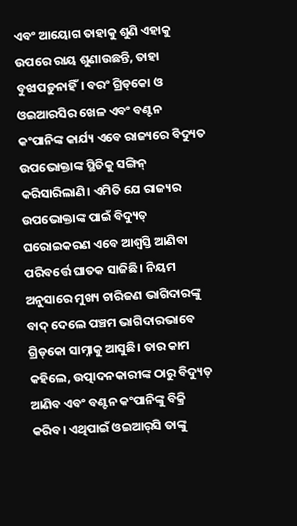ଏବଂ ଆୟୋଗ ତାହାକୁ ଶୁଣି ଏହାକୁ ଉପରେ ରାୟ ଶୁଣାଉଛନ୍ତି, ତାହା ବୁଝାପଡ଼ୁନାହିଁ। ବରଂ ଗ୍ରିଡ୍‌କୋ ଓ ଓଇଆରସିର ଖେଳ ଏବଂ ବଣ୍ଟନ କଂପାନିଙ୍କ କାର୍ଯ୍ୟ ଏବେ ରାଜ୍ୟରେ ବିଦ୍ୟୁତ ଉପଭୋକ୍ତାଙ୍କ ସ୍ଥିତିକୁ ସଙ୍ଗିନ୍ କରିସାରିଲାଣି। ଏମିତି ଯେ ରାଜ୍ୟର ଉପଭୋକ୍ତାଙ୍କ ପାଇଁ ବିଦ୍ୟୁତ୍‌ ଘରୋଇକରଣ ଏବେ ଆଶ୍ବସ୍ତି ଆଣିବା ପରିବର୍ତ୍ତେ ଘାତକ ସାଜିଛି। ନିୟମ ଅନୁସାରେ ମୁଖ୍ୟ ଚାରିଜଣ ଭାଗିଦାରଙ୍କୁ ବାଦ୍ ଦେଲେ ପଞ୍ଚମ ଭାଗିଦାରଭାବେ ଗ୍ରିଡ୍‌କୋ ସାମ୍ନାକୁ ଆସୁଛି। ତାର କାମ କହିଲେ, ଉତ୍ପାଦନକାରୀଙ୍କ ଠାରୁ ବିଦ୍ୟୁତ୍‌ ଆଣିବ ଏବଂ ବଣ୍ଟନ କଂପାନିଙ୍କୁ ବିକ୍ରି କରିବ। ଏଥିପାଇଁ ଓଇଆର୍‌ସି ତାଙ୍କୁ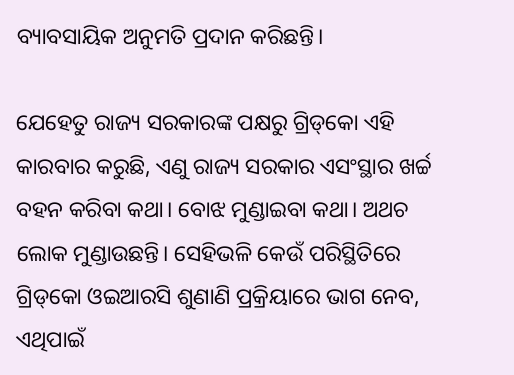ବ୍ୟାବସାୟିକ ଅନୁମତି ପ୍ରଦାନ କରିଛନ୍ତି।

ଯେହେତୁ ରାଜ୍ୟ ସରକାରଙ୍କ ପକ୍ଷରୁ ଗ୍ରିଡ୍‌କୋ ଏହି କାରବାର କରୁଛି, ଏଣୁ ରାଜ୍ୟ ସରକାର ଏସଂସ୍ଥାର ଖର୍ଚ୍ଚ ବହନ କରିବା କଥା। ବୋଝ ମୁଣ୍ଡାଇବା କଥା। ଅଥଚ ଲୋକ ମୁଣ୍ଡାଉଛନ୍ତି। ସେହିଭଳି କେଉଁ ପରିସ୍ଥିତିରେ ଗ୍ରିଡ୍‌କୋ ଓଇଆରସି ଶୁଣାଣି ପ୍ରକ୍ରିୟାରେ ଭାଗ ନେବ, ଏଥିପାଇଁ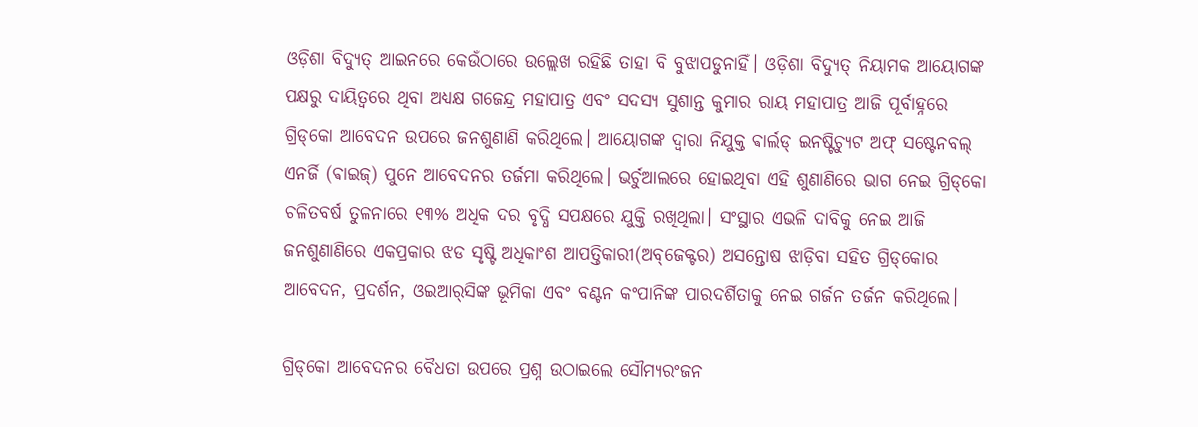ଓଡ଼ିଶା ବିଦ୍ୟୁତ୍‌ ଆଇନରେ କେଉଁଠାରେ ଉଲ୍ଲେଖ ରହିଛି ତାହା ବି ବୁଝାପଡୁନାହିଁ। ଓଡ଼ିଶା ବିଦ୍ୟୁତ୍‌ ନିୟାମକ ଆୟୋଗଙ୍କ ପକ୍ଷରୁ ଦାୟିତ୍ବରେ ଥିବା ଅଧ୍ୟକ୍ଷ ଗଜେନ୍ଦ୍ର ମହାପାତ୍ର ଏବଂ ସଦସ୍ୟ ସୁଶାନ୍ତ କୁମାର ରାୟ ମହାପାତ୍ର ଆଜି ପୂର୍ବାହ୍ନରେ ଗ୍ରିଡ୍‌କୋ ଆବେଦନ ଉପରେ ଜନଶୁଣାଣି କରିଥିଲେ। ଆୟୋଗଙ୍କ ଦ୍ବାରା ନିଯୁକ୍ତ ଵାର୍ଲଡ୍ ଇନଷ୍ଟିଚ୍ୟୁଟ ଅଫ୍ ସଷ୍ଟେନବଲ୍ ଏନର୍ଜି (ଵାଇଜ୍) ପୁନେ ଆବେଦନର ତର୍ଜମା କରିଥିଲେ। ଭର୍ଚୁଆଲରେ ହୋଇଥିବା ଏହି ଶୁଣାଣିରେ ଭାଗ ନେଇ ଗ୍ରିଡ୍‌କୋ ଚଳିତବର୍ଷ ତୁଳନାରେ ୧୩% ଅଧିକ ଦର ବୃଦ୍ଧି ସପକ୍ଷରେ ଯୁକ୍ତି ରଖିଥିଲା। ସଂସ୍ଥାର ଏଭଳି ଦାବିକୁ ନେଇ ଆଜି ଜନଶୁଣାଣିରେ ଏକପ୍ରକାର ଝଡ ସୃଷ୍ଟି ଅଧିକାଂଶ ଆପତ୍ତିକାରୀ(ଅବ୍‌ଜେକ୍ଟର) ଅସନ୍ତୋଷ ଝାଡ଼ିବା ସହିତ ଗ୍ରିଡ୍‌କୋର ଆବେଦନ, ପ୍ରଦର୍ଶନ, ଓଇଆର୍‌ସିଙ୍କ ଭୂମିକା ଏବଂ ବଣ୍ଟନ କଂପାନିଙ୍କ ପାରଦର୍ଶିତାକୁ ନେଇ ଗର୍ଜନ ତର୍ଜନ କରିଥିଲେ।

ଗ୍ରିଡ୍‌କୋ ଆବେଦନର ବୈଧତା ଉପରେ ପ୍ରଶ୍ନ ଉଠାଇଲେ ସୌମ୍ୟରଂଜନ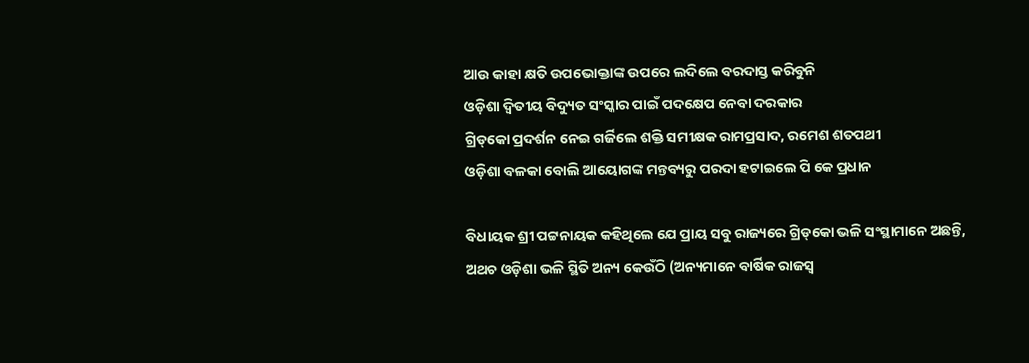ଆଉ କାହା କ୍ଷତି ଉପଭୋକ୍ତାଙ୍କ ଉପରେ ଲଦିଲେ ବରଦାସ୍ତ କରିବୁନି
ଓଡ଼ିଶା ଦ୍ବିତୀୟ ବିଦ୍ୟୁତ ସଂସ୍କାର ପାଇଁ ପଦକ୍ଷେପ ନେବା ଦରକାର
ଗ୍ରିଡ୍‌କୋ ପ୍ରଦର୍ଶନ ନେଇ ଗର୍ଜିଲେ ଶକ୍ତି ସମୀକ୍ଷକ ରାମପ୍ରସାଦ, ରମେଶ ଶତପଥୀ
ଓଡ଼ିଶା ବଳକା ବୋଲି ଆୟୋଗଙ୍କ ମନ୍ତବ୍ୟରୁ ପରଦା ହଟାଇଲେ ପି କେ ପ୍ରଧାନ

ବିଧାୟକ ଶ୍ରୀ ପଟ୍ଟନାୟକ କହିଥିଲେ ଯେ ପ୍ରାୟ ସବୁ ରାଜ୍ୟରେ ଗ୍ରିଡ୍‌କୋ ଭଳି ସଂସ୍ଥାମାନେ ଅଛନ୍ତି, ଅଥଚ ଓଡ଼ିଶା ଭଳି ସ୍ଥିତି ଅନ୍ୟ କେଉଁଠି (ଅନ୍ୟମାନେ ବାର୍ଷିକ ରାଜସ୍ବ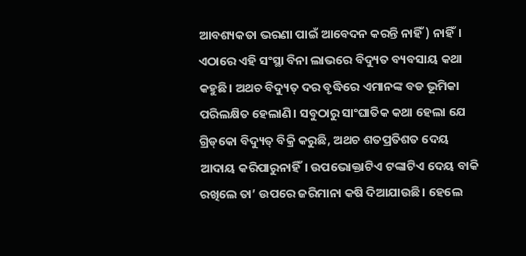ଆବଶ୍ୟକତା ଭରଣା ପାଇଁ ଆବେଦନ କରନ୍ତି ନାହିଁ) ନାହିଁ। ଏଠାରେ ଏହି ସଂସ୍ଥା ବିନା ଲାଭରେ ବିଦ୍ୟୁତ ବ୍ୟବସାୟ କଥା କହୁଛି। ଅଥଚ ବିଦ୍ୟୁତ୍‌ ଦର ବୃଦ୍ଧିରେ ଏମାନଙ୍କ ବଡ ଭୂମିକା ପରିଲକ୍ଷିତ ହେଲାଣି। ସବୁଠାରୁ ସାଂଘାତିକ କଥା ହେଲା ଯେ ଗ୍ରିଡ୍‌କୋ ବିଦ୍ୟୁତ୍‌ ବିକ୍ରି କରୁଛି, ଅଥଚ ଶତପ୍ରତିଶତ ଦେୟ ଆଦାୟ କରିପାରୁନାହିଁ। ଉପଭୋକ୍ତାଟିଏ ଟଙ୍କାଟିଏ ଦେୟ ବାକି ରଖିଲେ ତା’ ଉପରେ ଜରିମାନା କଷି ଦିଆଯାଉଛି। ହେଲେ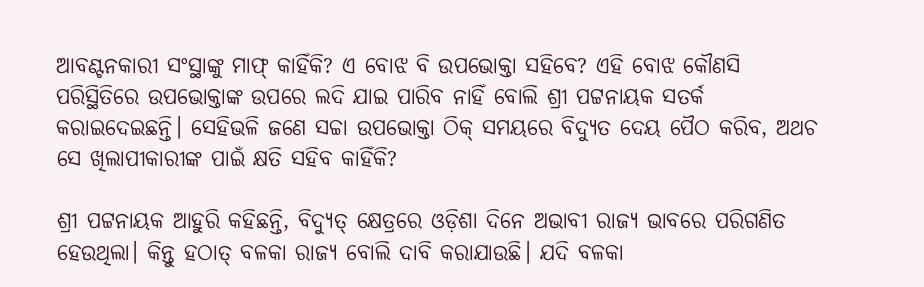ଆବଣ୍ଟନକାରୀ ସଂସ୍ଥାଙ୍କୁ ମାଫ୍‌ କାହିଁକି? ଏ ବୋଝ ବି ଉପଭୋକ୍ତା ସହିବେ? ଏହି ବୋଝ କୌଣସି ପରିସ୍ଥିତିରେ ଉପଭୋକ୍ତାଙ୍କ ଉପରେ ଲଦି ଯାଇ ପାରିବ ନାହିଁ ବୋଲି ଶ୍ରୀ ପଟ୍ଟନାୟକ ସତର୍କ କରାଇଦେଇଛନ୍ତି। ସେହିଭଳି ଜଣେ ସଚ୍ଚା ଉପଭୋକ୍ତା ଠିକ୍ ସମୟରେ ବିଦ୍ୟୁତ ଦେୟ ପୈଠ କରିବ, ଅଥଚ ସେ ଖିଲାପୀକାରୀଙ୍କ ପାଇଁ କ୍ଷତି ସହିବ କାହିଁକି?

ଶ୍ରୀ ପଟ୍ଟନାୟକ ଆହୁରି କହିଛନ୍ତି, ବିଦ୍ୟୁତ୍‌ କ୍ଷେତ୍ରରେ ଓଡ଼ିଶା ଦିନେ ଅଭାବୀ ରାଜ୍ୟ ଭାବରେ ପରିଗଣିତ ହେଉଥିଲା। କିନ୍ତୁ ହଠାତ୍‌ ବଳକା‌ ରାଜ୍ୟ ବୋଲି ଦାବି କରାଯାଉଛି। ଯଦି ବଳକା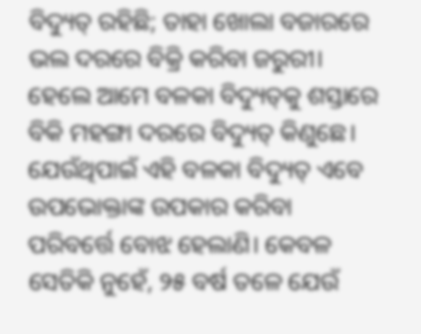ବିଦ୍ୟୁତ୍‌ ରହିଛି; ତାହା ଖୋଲା ବଜାରରେ ଭଲ ଦରରେ ବିକ୍ରି କରିବା ଜରୁରୀ। ହେଲେ ଆମେ ବଳକା ବିଦ୍ୟୁତ୍‌କୁ ଶସ୍ତାରେ ବିକି ମହଙ୍ଗା ଦରରେ ବିଦ୍ୟୁତ୍‌ କିଣୁଛେ। ଯେଉଁଥିପାଇଁ ଏହି ବଳକା ବିଦ୍ୟୁତ୍‌ ଏବେ ଉପଭୋକ୍ତାଙ୍କ ଉପକାର କରିବା ପରିବର୍ତ୍ତେ ବୋଝ ହେଲାଣି। କେବଳ ସେତିକି ନୁହେଁ, ୨୫ ବର୍ଷ ତଳେ ଯେଉଁ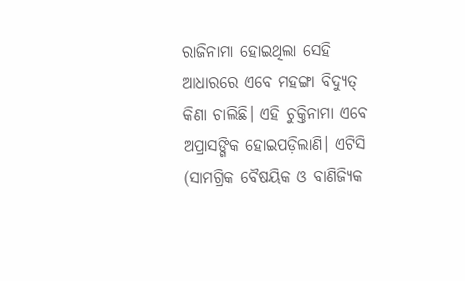ରାଜିନାମା ହୋଇଥିଲା ସେହି ଆଧାରରେ ଏବେ ମହଙ୍ଗା ବିଦ୍ୟୁତ୍‌ କିଣା ଚାଲିଛି। ଏହି ଚୁକ୍ତିନାମା ଏବେ ଅପ୍ରାସଙ୍ଗିକ ହୋଇପଡ଼ିଲାଣି। ଏଟିସି (ସାମଗ୍ରିକ ବୈଷୟିକ ଓ ବାଣିଜ୍ୟିକ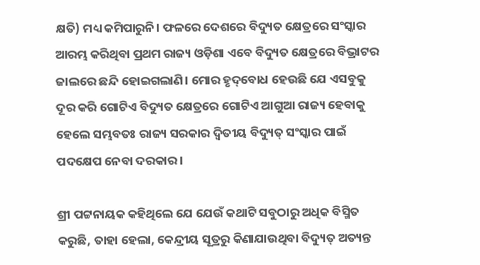କ୍ଷତି) ମଧ୍ୟ କମିପାରୁନି। ଫଳରେ ଦେଶରେ ବିଦ୍ୟୁତ କ୍ଷେତ୍ରରେ ସଂସ୍କାର ଆରମ୍ଭ କରିଥିବା ପ୍ରଥମ ରାଜ୍ୟ ଓଡ଼ିଶା ଏବେ ବିଦ୍ୟୁତ କ୍ଷେତ୍ରରେ ବିଭ୍ରାଟର ଜାଲରେ ଛନ୍ଦି ହୋଇଗଲାଣି। ମୋର ହୃଦ୍‌ବୋଧ ହେଉଛି ଯେ ଏସବୁକୁ ଦୂର କରି ଗୋଟିଏ ବିଦ୍ୟୁତ କ୍ଷେତ୍ରରେ ଗୋଟିଏ ଆଗୁଆ ରାଜ୍ୟ ହେବାକୁ ହେଲେ ସମ୍ଭବତଃ ରାଜ୍ୟ ସରକାର ଦ୍ବିତୀୟ ବିଦ୍ୟୁତ୍‌ ସଂସ୍କାର ପାଇଁ ପଦକ୍ଷେପ ନେବା ଦରକାର।

ଶ୍ରୀ ପଟ୍ଟନାୟକ କହିଥିଲେ ଯେ ଯେଉଁ କଥାଟି ସବୁଠାରୁ ଅଧିକ ବିସ୍ମିତ କରୁଛି, ତାହା ହେଲା, କେନ୍ଦ୍ରୀୟ ସୂତ୍ରରୁ କିଣାଯାଉଥିବା ବିଦ୍ୟୁତ୍ ଅତ୍ୟନ୍ତ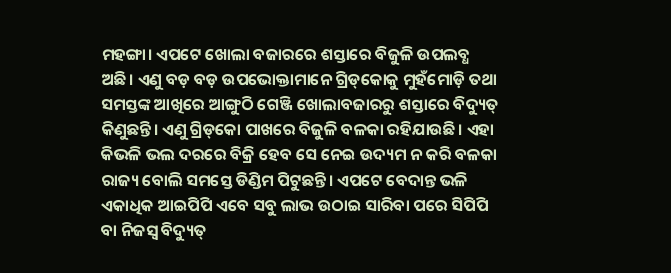ମହଙ୍ଗା। ଏପଟେ ଖୋଲା ବଜାର‌ରେ ଶସ୍ତାରେ ବିଜୁଳି ଉପଲବ୍ଧ ଅଛି। ଏଣୁ ବଡ଼ ବଡ଼ ଉପଭୋକ୍ତାମାନେ ଗ୍ରିଡ୍‌କୋକୁ ମୁହଁମୋଡ଼ି ତଥା ସମସ୍ତଙ୍କ ଆଖିରେ ଆଙ୍ଗୁଠି ଗେଞ୍ଜି ଖୋଲାବଜାରରୁ ଶସ୍ତାରେ ବିଦ୍ୟୁତ୍‌ କିଣୁଛନ୍ତି। ଏଣୁ ଗ୍ରିଡ୍‌କୋ ପାଖରେ ବିଜୁଳି ବଳକା ରହିଯାଉଛି। ଏହା କିଭଳି ଭଲ ଦରରେ ବିକ୍ରି ହେବ ସେ ନେଇ ଉଦ୍ୟମ ନ କରି ବଳକା ରାଜ୍ୟ ବୋଲି ସମସ୍ତେ ଡିଣ୍ଡିମ ପିଟୁଛନ୍ତି। ଏପଟେ ବେଦାନ୍ତ ଭଳି ଏକାଧିକ ଆଇପିପି ଏବେ ସବୁ ଲାଭ ଉଠାଇ ସାରିବା ପରେ ସିପିପି ବା ନିଜସ୍ବ ବିଦ୍ୟୁତ୍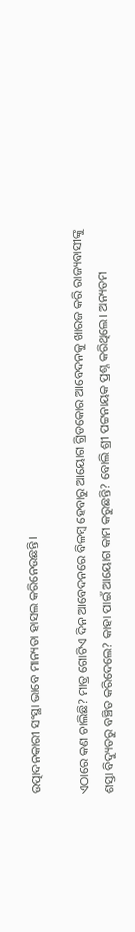ଉତ୍ପାଦନକାରୀ ସଂସ୍ଥା ଭାବେ ମାନ୍ୟତା ହାସଲ କରିନେଉଛନ୍ତି।

ଏଠାରେ କଣ ଚାଲିଛି? ମାତ୍ର ଗୋଟିଏ ଦିନ ଆବେଦନରେ ବିଳମ୍ବ ହେବାରୁ ଆୟୋଗ ଗ୍ରିଡକୋର ଆବେଦନକୁ ଖାରଜ କରି ରାଜ୍ୟବାସୀଙ୍କୁ ଶସ୍ତା ବିଦ୍ୟୁତରୁ ବଞ୍ଚିତ କରିଦେଲେ? କାହା ପାଇଁ ଆୟୋଗ କାମ କରୁଛନ୍ତି? ବୋଲି ଶ୍ରୀ ପଟ୍ଟନାୟକ ପ୍ରଶ୍ନ କରିଥିଲେ। ଅନ୍ୟତମ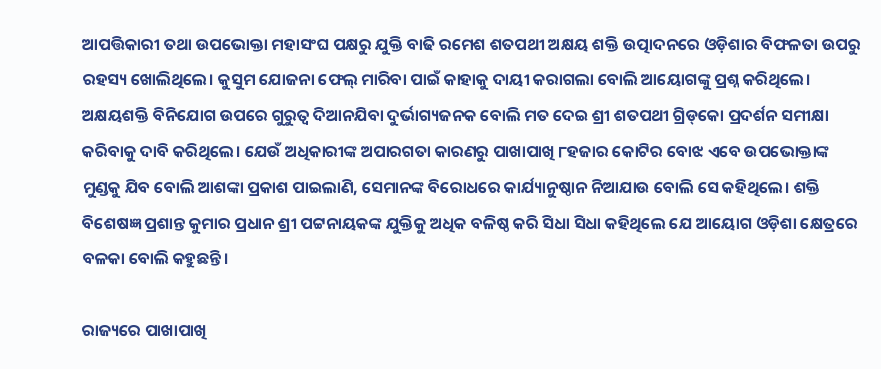ଆପତ୍ତିକାରୀ ତଥା ଉପଭୋକ୍ତା ମହାସଂଘ ପକ୍ଷରୁ ଯୁକ୍ତି ବାଢି ରମେଶ ଶତପଥୀ ଅକ୍ଷୟ ଶକ୍ତି ଉତ୍ପାଦନରେ ଓଡ଼ିଶାର ବିଫଳତା ଉପରୁ ରହସ୍ୟ ଖୋଲିଥିଲେ। କୁସୁମ ଯୋଜନା ଫେଲ୍‌ ମାରିବା ପାଇଁ କାହାକୁ ଦାୟୀ କରାଗଲା ବୋଲି ଆୟୋଗଙ୍କୁ ପ୍ରଶ୍ନ କରିଥିଲେ। ଅକ୍ଷୟଶକ୍ତି ବିନିଯୋଗ ଉପରେ ଗୁରୁତ୍ବ ଦିଆନଯିବା ଦୁର୍ଭାଗ୍ୟଜନକ ବୋଲି ମତ ଦେଇ ଶ୍ରୀ ଶତପଥୀ ଗ୍ରିଡ୍‌କୋ ପ୍ରଦର୍ଶନ ସମୀକ୍ଷା କରିବାକୁ ଦାବି କରିଥିଲେ। ଯେଉଁ ଅଧିକାରୀଙ୍କ ଅପାରଗତା କାରଣରୁ ପାଖାପାଖି ୮ହଜାର କୋଟିର ବୋଝ ଏବେ ଉପଭୋକ୍ତାଙ୍କ ମୁଣ୍ଡକୁ ଯିବ ବୋଲି ଆଶଙ୍କା ପ୍ରକାଶ ପାଇଲାଣି, ସେମାନଙ୍କ ବିରୋଧରେ କାର୍ଯ୍ୟାନୁଷ୍ଠାନ ନିଆଯାଉ ବୋଲି ସେ କହିଥିଲେ। ଶକ୍ତି ବିଶେଷଜ୍ଞ ପ୍ରଶାନ୍ତ କୁମାର ପ୍ରଧାନ ଶ୍ରୀ ପଟ୍ଟନାୟକଙ୍କ ଯୁକ୍ତିକୁ ଅଧିକ ବଳିଷ୍ଠ କରି ସିଧା ସିଧା କହିଥିଲେ ଯେ ଆୟୋଗ ଓଡ଼ିଶା କ୍ଷେତ୍ରରେ ବଳକା ବୋଲି କହୁଛନ୍ତି।

ରାଜ୍ୟରେ ପାଖାପାଖି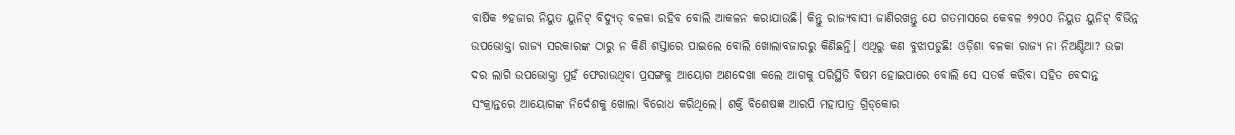ବାର୍ଷିକ ୭ହଜାର ନିୟୁତ ୟୁନିଟ୍ ବିଦ୍ୟୁତ୍ ବଳକା ରହିବ ବୋଲି ଆକଳନ କରାଯାଉଛି। କିନ୍ତୁ ରାଜ୍ୟବାସୀ ଜାଣିରଖନ୍ତୁ ଯେ ଗତମାସରେ କେବଳ ୭୨୦୦ ନିୟୁତ ୟୁନିଟ୍ ବିଭିନ୍ନ ଉପଭୋକ୍ତା ରାଜ୍ୟ ସରକାରଙ୍କ ଠାରୁ ନ କିଣି ଶସ୍ତାରେ ପାଇଲେ ବୋଲି ଖୋଲାବଜାରରୁ କିଣିଛନ୍ତି। ଏଥିରୁ କଣ ବୁଝାପଡୁଛି! ଓଡ଼ିଶା ବଳକା ରାଜ୍ୟ ନା ନିଅଣ୍ଟିଆ? ଉଚ୍ଚା ଦର ଲାଗି ଉପଭୋକ୍ତା ମୁହଁ ଫେରାଉଥିବା ପ୍ରସଙ୍ଗକୁ ଆୟୋଗ ଅଣଦେଖା କଲେ ଆଗକୁ ପରିସ୍ଥିତି ବିଷମ ହୋଇପାରେ ବୋଲି ସେ ସତର୍କ କରିବା ସହିତ ବେଦାନ୍ତ ସଂକ୍ରାନ୍ତରେ ଆୟୋଗଙ୍କ ନିର୍ଦେଶକୁ ଖୋଲା ବିରୋଧ କରିଥିଲେ। ଶକ୍ତି ବିଶେଷଜ୍ଞ ଆରପି ମହାପାତ୍ର ଗ୍ରିଡ୍‌କୋର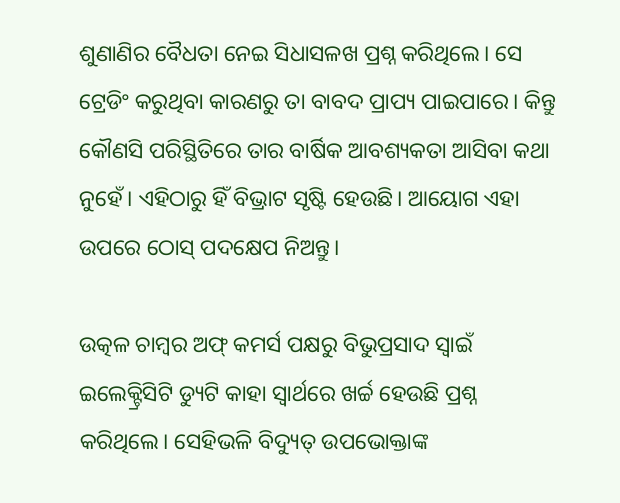ଶୁଣାଣିର ବୈଧତା ନେଇ ସିଧାସଳଖ ପ୍ରଶ୍ନ କରିଥିଲେ। ସେ ଟ୍ରେଡିଂ କରୁଥିବା କାରଣରୁ ତା ବାବଦ ପ୍ରାପ୍ୟ ପାଇପାରେ। କିନ୍ତୁ କୌଣସି ପରିସ୍ଥିତିରେ ତାର ବାର୍ଷିକ ଆବଶ୍ୟକତା ଆସିବା କଥା ନୁହେଁ। ଏହିଠାରୁ ହିଁ ବିଭ୍ରାଟ ସୃଷ୍ଟି ହେଉଛି। ଆୟୋଗ ଏହା ଉପରେ ଠୋସ୍ ପଦକ୍ଷେପ ନିଅନ୍ତୁ।

ଉତ୍କଳ ଚାମ୍ବର ଅଫ୍ କମର୍ସ ପକ୍ଷରୁ ବିଭୁପ୍ରସାଦ ସ୍ବାଇଁ ଇଲେକ୍ଟ୍ରିସିଟି ଡ୍ୟୁଟି କାହା ସ୍ବାର୍ଥରେ ଖର୍ଚ୍ଚ ହେଉଛି ପ୍ରଶ୍ନ କରିଥିଲେ। ସେହିଭଳି ବିଦ୍ୟୁତ୍ ଉପଭୋକ୍ତାଙ୍କ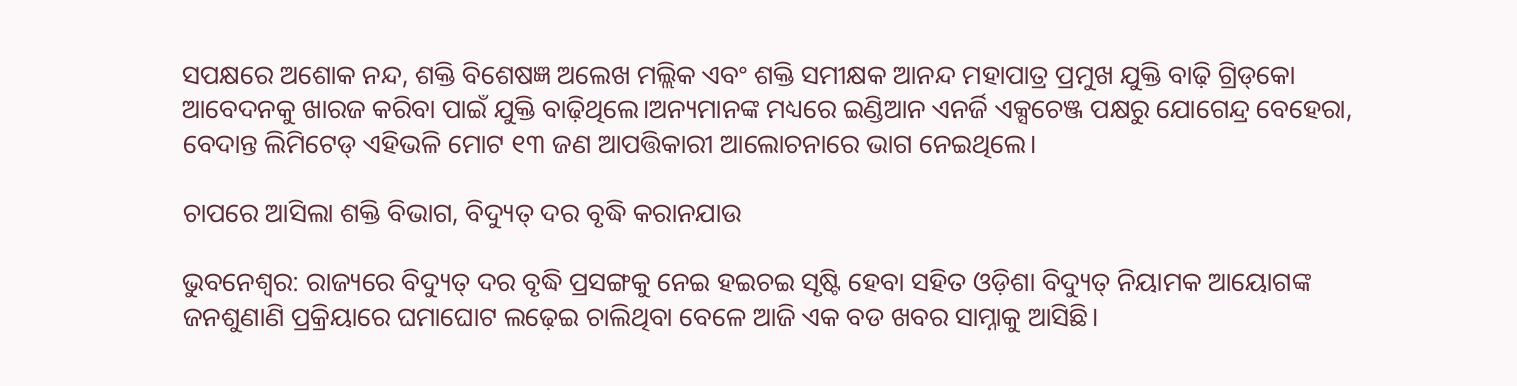ସପକ୍ଷରେ ଅଶୋକ ନନ୍ଦ, ଶକ୍ତି ବିଶେଷଜ୍ଞ ଅଲେଖ ମଲ୍ଲିକ ଏବଂ ଶକ୍ତି ସମୀକ୍ଷକ ଆନନ୍ଦ ମହାପାତ୍ର ପ୍ରମୁଖ ଯୁକ୍ତି ବାଢ଼ି ଗ୍ରିଡ୍‌କୋ ଆବେଦନକୁ ଖାରଜ କରିବା ପାଇଁ ଯୁକ୍ତି ବାଢ଼ିଥିଲେ।ଅନ୍ୟମାନଙ୍କ ମଧ୍ୟରେ ଇଣ୍ଡିଆନ ଏନର୍ଜି ଏକ୍ସଚେଞ୍ଜ ପକ୍ଷରୁ ଯୋଗେନ୍ଦ୍ର ବେହେରା, ବେଦାନ୍ତ ଲିମିଟେଡ୍‌ ଏହିଭଳି ମୋଟ ୧୩ ଜଣ ଆପତ୍ତିକାରୀ ଆଲୋଚନାରେ ଭାଗ ନେଇଥିଲେ।

ଚାପରେ ଆସିଲା ଶକ୍ତି ବିଭାଗ, ବିଦ୍ୟୁତ୍ ଦର ବୃଦ୍ଧି କରାନଯାଉ

ଭୁବନେଶ୍ବର: ରାଜ୍ୟରେ ବିଦ୍ୟୁତ୍‌ ଦର ବୃଦ୍ଧି ପ୍ରସଙ୍ଗକୁ ନେଇ ହଇଚଇ ସୃଷ୍ଟି ହେବା ସହିତ ଓଡ଼ିଶା ବିଦ୍ୟୁତ୍‌ ନିୟାମକ ଆୟୋଗଙ୍କ ଜନଶୁଣାଣି ପ୍ରକ୍ରିୟାରେ ଘମାଘୋଟ ଲଢ଼େଇ ଚାଲିଥିବା ବେଳେ ଆଜି ଏକ ବଡ ଖବର ସାମ୍ନାକୁ ଆସିଛି।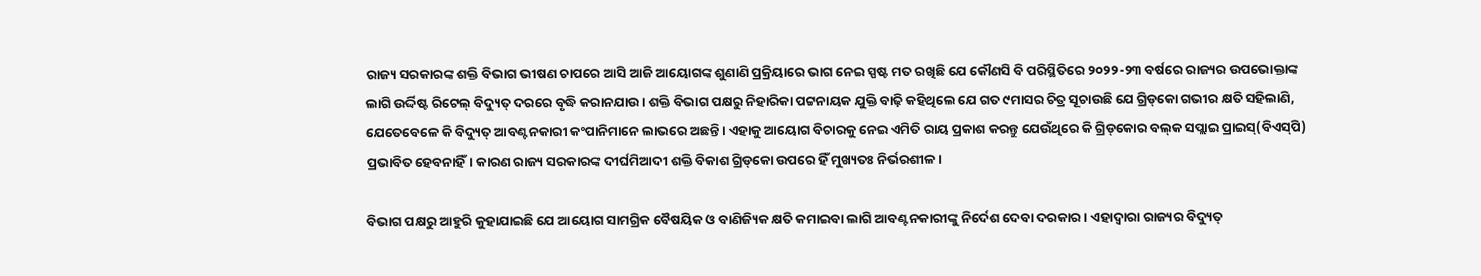ରାଜ୍ୟ ସରକାରଙ୍କ ଶକ୍ତି ବିଭାଗ ଭୀଷଣ ଚାପରେ ଆସି ଆଜି ଆୟୋଗଙ୍କ ଶୁଣାଣି ପ୍ରକ୍ରିୟାରେ ଭାଗ ନେଇ ସ୍ପଷ୍ଟ ମତ ରଖିଛି ଯେ କୌଣସି ବି ପରିସ୍ଥିତିରେ ୨୦୨୨-୨୩ ବର୍ଷରେ ରାଜ୍ୟର ଉପଭୋକ୍ତାଙ୍କ ଲାଗି ଉର୍ଦ୍ଦିଷ୍ଟ ରିଟେଲ୍ ବିଦ୍ୟୁତ୍‌ ଦରରେ ବୃଦ୍ଧି କରାନଯାଉ। ଶକ୍ତି ବିଭାଗ ପକ୍ଷରୁ ନିହାରିକା ପଟ୍ଟନାୟକ ଯୁକ୍ତି ବାଢ଼ି କହିଥିଲେ ଯେ ଗତ ୯ମାସର ଚିତ୍ର ସୂଚାଉଛି ଯେ ଗ୍ରିଡ୍‌କୋ ଗଭୀର କ୍ଷତି ସହିଲାଣି, ଯେତେବେଳେ କି ବିଦ୍ୟୁତ୍‌ ଆବଣ୍ଟନକାରୀ କଂପାନିମାନେ ଲାଭରେ ଅଛନ୍ତି। ଏହାକୁ ଆୟୋଗ ବିଚାରକୁ ନେଇ ଏମିତି ରାୟ ପ୍ରକାଶ କରନ୍ତୁ ଯେଉଁଥିରେ କି ଗ୍ରିଡ୍‌କୋର ବଲ୍‌କ ସପ୍ଲାଇ ପ୍ରାଇସ୍‌(ବିଏସ୍‌ପି) ପ୍ରଭାବିତ ହେବନାହିଁ। କାରଣ ରାଜ୍ୟ ସରକାରଙ୍କ ଦୀର୍ଘମିଆଦୀ ଶକ୍ତି ବିକାଶ ଗ୍ରିଡ୍‌କୋ ଉପରେ ହିଁ ମୁଖ୍ୟତଃ ନିର୍ଭରଶୀଳ।

ବିଭାଗ ପକ୍ଷରୁ ଆହୁରି କୁହାଯାଇଛି ଯେ ଆୟୋଗ ସାମଗ୍ରିକ ବୈଷୟିକ ଓ ବାଣିଜ୍ୟିକ କ୍ଷତି କମାଇବା ଲାଗି ଆବଣ୍ଟନକାରୀଙ୍କୁ ନିର୍ଦେଶ ଦେବା ଦରକାର। ଏହାଦ୍ବାରା ରାଜ୍ୟର ବିଦ୍ୟୁତ୍‌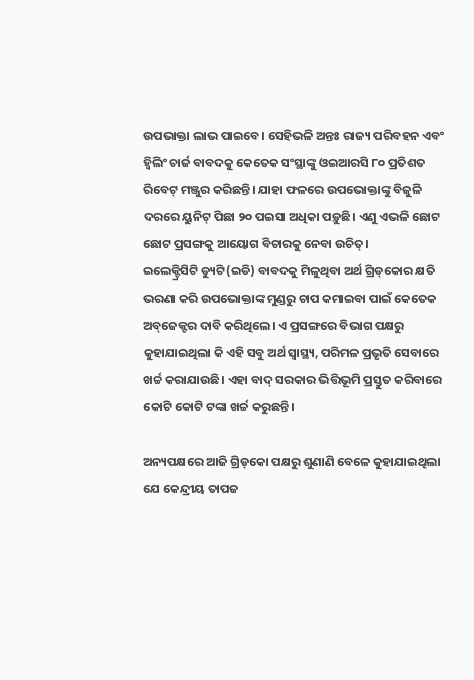ଉପଭାକ୍ତା ଲାଭ ପାଇବେ। ସେହିଭଳି ଅନ୍ତଃ ରାଜ୍ୟ ପରିବହନ ଏବଂ ହ୍ବିଲିଂ ଚାର୍ଜ ବାବଦକୁ କେତେକ ସଂସ୍ଥାଙ୍କୁ ଓଇଆରସି ୮୦ ପ୍ରତିଶତ ରିବେଟ୍‌ ମଞ୍ଜୁର କରିଛନ୍ତି। ଯାହା ଫଳରେ ଉପଭୋକ୍ତାଙ୍କୁ ବିଜୁଳି ଦରରେ ୟୁନିଟ୍‌ ପିଛା ୨୦ ପଇସା ଅଧିକା ପଡ଼ୁଛି। ଏଣୁ ଏଭଳି ଛୋଟ ଛୋଟ ପ୍ରସଙ୍ଗକୁ ଆୟୋଗ ବିଚାରକୁ ନେବା ଉଚିତ୍।
ଇଲେକ୍ଟ୍ରିସିଟି ଡ୍ୟୁଟି(ଇଡି) ବାବଦକୁ ମିଳୁଥିବା ଅର୍ଥ ଗ୍ରିଡ୍‌କୋର କ୍ଷତି ଭରଣା କରି ଉପଭୋକ୍ତାଙ୍କ ମୁଣ୍ଡରୁ ଚାପ କମାଇବା ପାଇଁ କେତେକ ଅବ୍‌ଜେକ୍ଟର ଦାବି କରିଥିଲେ। ଏ ପ୍ରସଙ୍ଗରେ ବିଭାଗ ପକ୍ଷରୁ କୁହାଯାଇଥିଲା କି ଏହି ସବୁ ଅର୍ଥ ସ୍ବାସ୍ଥ୍ୟ, ପରିମଳ ପ୍ରଭୃତି ସେବାରେ ଖର୍ଚ୍ଚ କରାଯାଉଛି। ଏହା ବାଦ୍‌ ସରକାର ଭିତ୍ତିଭୂମି ପ୍ରସ୍ତୁତ କରିବାରେ କୋଟି କୋଟି ଟଙ୍କା ଖର୍ଚ୍ଚ କରୁଛନ୍ତି।

ଅନ୍ୟପକ୍ଷରେ ଆଜି ଗ୍ରିଡ୍‌କୋ ପକ୍ଷରୁ ଶୁଣାଣି ବେଳେ କୁହାଯାଇଥିଲା ଯେ କେନ୍ଦ୍ରୀୟ ତାପଜ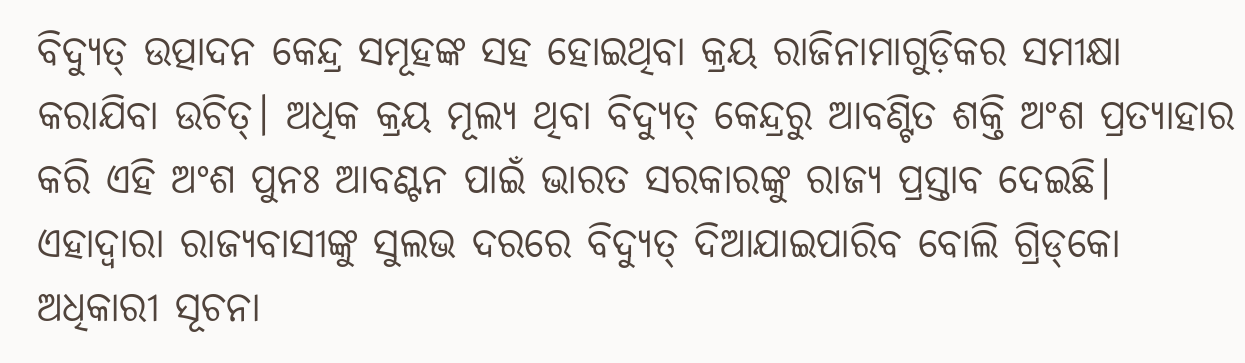ବିଦ୍ୟୁତ୍‌ ଉତ୍ପାଦନ କେନ୍ଦ୍ର ସମୂହଙ୍କ ସହ ହୋଇଥିବା କ୍ରୟ ରାଜିନାମାଗୁଡ଼ିକର ସମୀକ୍ଷା କରାଯିବା ଉଚିତ୍। ଅଧିକ କ୍ରୟ ମୂଲ୍ୟ ଥିବା ବିଦ୍ୟୁତ୍‌ କେନ୍ଦ୍ରରୁ ଆବଣ୍ଟିତ ଶକ୍ତି ଅଂଶ ପ୍ରତ୍ୟାହାର କରି ଏହି ଅଂଶ ପୁନଃ ଆବଣ୍ଟନ ପାଇଁ ଭାରତ ସରକାରଙ୍କୁ ରାଜ୍ୟ ପ୍ରସ୍ତାବ ଦେଇଛି। ଏହାଦ୍ବାରା ରାଜ୍ୟବାସୀଙ୍କୁ ସୁଲଭ ଦରରେ ବିଦ୍ୟୁତ୍‌ ଦିଆଯାଇପାରିବ ବୋଲି ଗ୍ରିଡ୍‌କୋ ଅଧିକାରୀ ସୂଚନା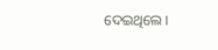ଦେଇଥିଲେ।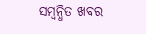ସମ୍ବନ୍ଧିତ ଖବର